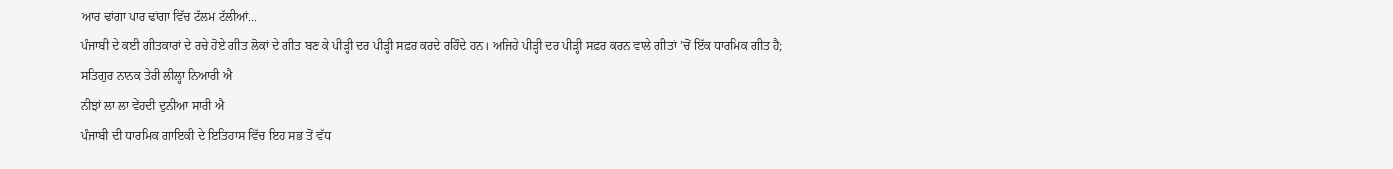ਆਰ ਢਾਂਗਾ ਪਾਰ ਢਾਂਗਾ ਵਿੱਚ ਟੱਲਮ ਟੱਲੀਆਂ...
ਪੰਜਾਬੀ ਦੇ ਕਈ ਗੀਤਕਾਰਾਂ ਦੇ ਰਚੇ ਹੋਏ ਗੀਤ ਲੋਕਾਂ ਦੇ ਗੀਤ ਬਣ ਕੇ ਪੀੜ੍ਹੀ ਦਰ ਪੀੜ੍ਹੀ ਸਫ਼ਰ ਕਰਦੇ ਰਹਿੰਦੇ ਹਨ। ਅਜਿਹੇ ਪੀੜ੍ਹੀ ਦਰ ਪੀੜ੍ਹੀ ਸਫ਼ਰ ਕਰਨ ਵਾਲੇ ਗੀਤਾਂ ’ਚੋਂ ਇੱਕ ਧਾਰਮਿਕ ਗੀਤ ਹੈ;
ਸਤਿਗੁਰ ਨਾਨਕ ਤੇਰੀ ਲੀਲ੍ਹਾ ਨਿਆਰੀ ਐ
ਨੀਝਾਂ ਲਾ ਲਾ ਵੇਂਹਦੀ ਦੁਨੀਆ ਸਾਰੀ ਐ
ਪੰਜਾਬੀ ਦੀ ਧਾਰਮਿਕ ਗਾਇਕੀ ਦੇ ਇਤਿਹਾਸ ਵਿੱਚ ਇਹ ਸਭ ਤੋਂ ਵੱਧ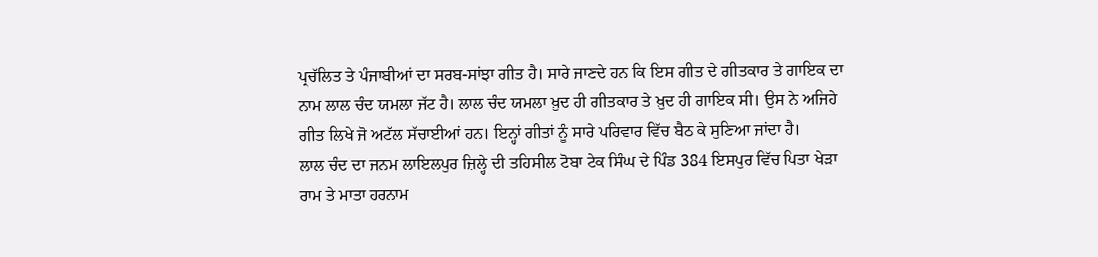ਪ੍ਰਚੱਲਿਤ ਤੇ ਪੰਜਾਬੀਆਂ ਦਾ ਸਰਬ-ਸਾਂਝਾ ਗੀਤ ਹੈ। ਸਾਰੇ ਜਾਣਦੇ ਹਨ ਕਿ ਇਸ ਗੀਤ ਦੇ ਗੀਤਕਾਰ ਤੇ ਗਾਇਕ ਦਾ ਨਾਮ ਲਾਲ ਚੰਦ ਯਮਲਾ ਜੱਟ ਹੈ। ਲਾਲ ਚੰਦ ਯਮਲਾ ਖ਼ੁਦ ਹੀ ਗੀਤਕਾਰ ਤੇ ਖ਼ੁਦ ਹੀ ਗਾਇਕ ਸੀ। ਉਸ ਨੇ ਅਜਿਹੇ ਗੀਤ ਲਿਖੇ ਜੋ ਅਟੱਲ ਸੱਚਾਈਆਂ ਹਨ। ਇਨ੍ਹਾਂ ਗੀਤਾਂ ਨੂੰ ਸਾਰੇ ਪਰਿਵਾਰ ਵਿੱਚ ਬੈਠ ਕੇ ਸੁਣਿਆ ਜਾਂਦਾ ਹੈ।
ਲਾਲ ਚੰਦ ਦਾ ਜਨਮ ਲਾਇਲਪੁਰ ਜ਼ਿਲ੍ਹੇ ਦੀ ਤਹਿਸੀਲ ਟੋਬਾ ਟੇਕ ਸਿੰਘ ਦੇ ਪਿੰਡ 384 ਇਸਪੁਰ ਵਿੱਚ ਪਿਤਾ ਖੇੜਾ ਰਾਮ ਤੇ ਮਾਤਾ ਹਰਨਾਮ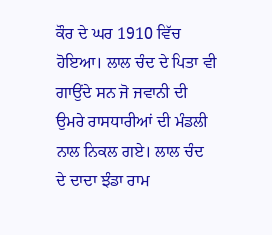ਕੌਰ ਦੇ ਘਰ 1910 ਵਿੱਚ ਹੋਇਆ। ਲਾਲ ਚੰਦ ਦੇ ਪਿਤਾ ਵੀ ਗਾਉਂਦੇ ਸਨ ਜੋ ਜਵਾਨੀ ਦੀ ਉਮਰੇ ਰਾਸਧਾਰੀਆਂ ਦੀ ਮੰਡਲੀ ਨਾਲ ਨਿਕਲ ਗਏ। ਲਾਲ ਚੰਦ ਦੇ ਦਾਦਾ ਝੰਡਾ ਰਾਮ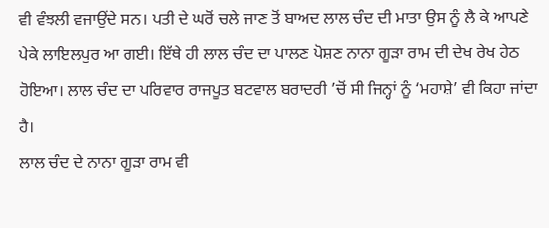ਵੀ ਵੰਝਲੀ ਵਜਾਉਂਦੇ ਸਨ। ਪਤੀ ਦੇ ਘਰੋਂ ਚਲੇ ਜਾਣ ਤੋਂ ਬਾਅਦ ਲਾਲ ਚੰਦ ਦੀ ਮਾਤਾ ਉਸ ਨੂੰ ਲੈ ਕੇ ਆਪਣੇ ਪੇਕੇ ਲਾਇਲਪੁਰ ਆ ਗਈ। ਇੱਥੇ ਹੀ ਲਾਲ ਚੰਦ ਦਾ ਪਾਲਣ ਪੋਸ਼ਣ ਨਾਨਾ ਗੂੜਾ ਰਾਮ ਦੀ ਦੇਖ ਰੇਖ ਹੇਠ ਹੋਇਆ। ਲਾਲ ਚੰਦ ਦਾ ਪਰਿਵਾਰ ਰਾਜਪੂਤ ਬਟਵਾਲ ਬਰਾਦਰੀ ’ਚੋਂ ਸੀ ਜਿਨ੍ਹਾਂ ਨੂੰ ‘ਮਹਾਸ਼ੇ’ ਵੀ ਕਿਹਾ ਜਾਂਦਾ ਹੈ।
ਲਾਲ ਚੰਦ ਦੇ ਨਾਨਾ ਗੂੜਾ ਰਾਮ ਵੀ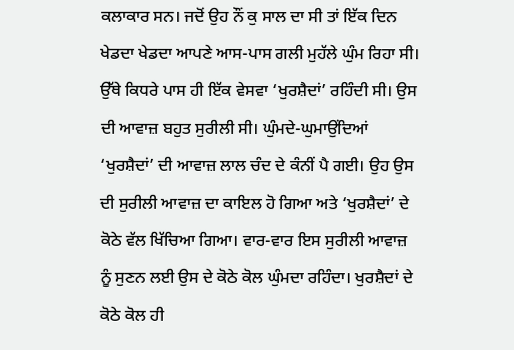ਕਲਾਕਾਰ ਸਨ। ਜਦੋਂ ਉਹ ਨੌਂ ਕੁ ਸਾਲ ਦਾ ਸੀ ਤਾਂ ਇੱਕ ਦਿਨ ਖੇਡਦਾ ਖੇਡਦਾ ਆਪਣੇ ਆਸ-ਪਾਸ ਗਲੀ ਮੁਹੱਲੇ ਘੁੰਮ ਰਿਹਾ ਸੀ। ਉੱਥੇ ਕਿਧਰੇ ਪਾਸ ਹੀ ਇੱਕ ਵੇਸਵਾ ‘ਖੁਰਸ਼ੈਦਾਂ’ ਰਹਿੰਦੀ ਸੀ। ਉਸ ਦੀ ਆਵਾਜ਼ ਬਹੁਤ ਸੁਰੀਲੀ ਸੀ। ਘੁੰਮਦੇ-ਘੁਮਾਉਂਦਿਆਂ ‘ਖੁਰਸ਼ੈਦਾਂ’ ਦੀ ਆਵਾਜ਼ ਲਾਲ ਚੰਦ ਦੇ ਕੰਨੀਂ ਪੈ ਗਈ। ਉਹ ਉਸ ਦੀ ਸੁਰੀਲੀ ਆਵਾਜ਼ ਦਾ ਕਾਇਲ ਹੋ ਗਿਆ ਅਤੇ ‘ਖੁਰਸ਼ੈਦਾਂ’ ਦੇ ਕੋਠੇ ਵੱਲ ਖਿੱਚਿਆ ਗਿਆ। ਵਾਰ-ਵਾਰ ਇਸ ਸੁਰੀਲੀ ਆਵਾਜ਼ ਨੂੰ ਸੁਣਨ ਲਈ ਉਸ ਦੇ ਕੋਠੇ ਕੋਲ ਘੁੰਮਦਾ ਰਹਿੰਦਾ। ਖੁਰਸ਼ੈਦਾਂ ਦੇ ਕੋਠੇ ਕੋਲ ਹੀ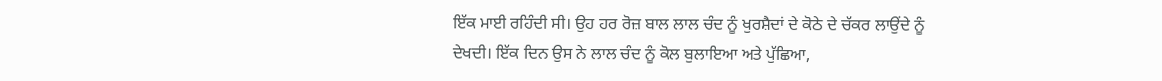ਇੱਕ ਮਾਈ ਰਹਿੰਦੀ ਸੀ। ਉਹ ਹਰ ਰੋਜ਼ ਬਾਲ ਲਾਲ ਚੰਦ ਨੂੰ ਖੁਰਸ਼ੈਦਾਂ ਦੇ ਕੋਠੇ ਦੇ ਚੱਕਰ ਲਾਉਂਦੇ ਨੂੰ ਦੇਖਦੀ। ਇੱਕ ਦਿਨ ਉਸ ਨੇ ਲਾਲ ਚੰਦ ਨੂੰ ਕੋਲ ਬੁਲਾਇਆ ਅਤੇ ਪੁੱਛਿਆ,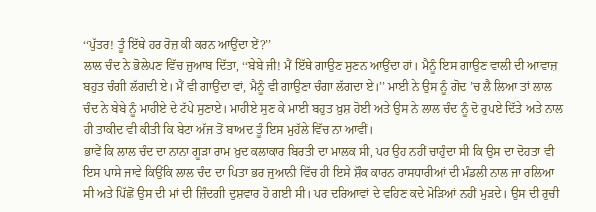‘‘ਪੁੱਤਰ! ਤੂੰ ਇੱਥੇ ਹਰ ਰੋਜ਼ ਕੀ ਕਰਨ ਆਉਂਦਾ ਏਂ?’’
ਲਾਲ ਚੰਦ ਨੇ ਭੋਲੇਪਣ ਵਿੱਚ ਜੁਆਬ ਦਿੱਤਾ, ‘‘ਬੇਬੇ ਜੀ! ਮੈਂ ਇੱਥੇ ਗਾਉਣ ਸੁਣਨ ਆਉਂਦਾ ਹਾਂ। ਮੈਨੂੰ ਇਸ ਗਾਉਣ ਵਾਲੀ ਦੀ ਆਵਾਜ਼ ਬਹੁਤ ਚੰਗੀ ਲੱਗਦੀ ਏ। ਮੈਂ ਵੀ ਗਾਉਂਦਾ ਵਾਂ, ਮੈਨੂੰ ਵੀ ਗਾਉਣਾ ਚੰਗਾ ਲੱਗਦਾ ਏ।’’ ਮਾਈ ਨੇ ਉਸ ਨੂੰ ਗੋਦ ’ਚ ਲੈ ਲਿਆ ਤਾਂ ਲਾਲ ਚੰਦ ਨੇ ਬੇਬੇ ਨੂੰ ਮਾਹੀਏ ਦੇ ਟੱਪੇ ਸੁਣਾਏ। ਮਾਹੀਏ ਸੁਣ ਕੇ ਮਾਈ ਬਹੁਤ ਖ਼ੁਸ਼ ਹੋਈ ਅਤੇ ਉਸ ਨੇ ਲਾਲ ਚੰਦ ਨੂੰ ਦੋ ਰੁਪਏ ਦਿੱਤੇ ਅਤੇ ਨਾਲ ਹੀ ਤਾਕੀਦ ਵੀ ਕੀਤੀ ਕਿ ਬੇਟਾ ਅੱਜ ਤੋਂ ਬਾਅਦ ਤੂੰ ਇਸ ਮੁਹੱਲੇ ਵਿੱਚ ਨਾ ਆਵੀਂ।
ਭਾਵੇਂ ਕਿ ਲਾਲ ਚੰਦ ਦਾ ਨਾਨਾ ਗੂੜਾ ਰਾਮ ਖ਼ੁਦ ਕਲਾਕਾਰ ਬਿਰਤੀ ਦਾ ਮਾਲਕ ਸੀ, ਪਰ ਉਹ ਨਹੀਂ ਚਾਹੁੰਦਾ ਸੀ ਕਿ ਉਸ ਦਾ ਦੋਹਤਾ ਵੀ ਇਸ ਪਾਸੇ ਜਾਵੇ ਕਿਉਂਕਿ ਲਾਲ ਚੰਦ ਦਾ ਪਿਤਾ ਭਰ ਜੁਆਨੀ ਵਿੱਚ ਹੀ ਇਸੇ ਸ਼ੌਕ ਕਾਰਨ ਰਾਸਧਾਰੀਆਂ ਦੀ ਮੰਡਲੀ ਨਾਲ ਜਾ ਰਲਿਆ ਸੀ ਅਤੇ ਪਿੱਛੋਂ ਉਸ ਦੀ ਮਾਂ ਦੀ ਜ਼ਿੰਦਗੀ ਦੁਸ਼ਵਾਰ ਹੋ ਗਈ ਸੀ। ਪਰ ਦਰਿਆਵਾਂ ਦੇ ਵਹਿਣ ਕਦੇ ਮੋੜਿਆਂ ਨਹੀਂ ਮੁੜਦੇ। ਉਸ ਦੀ ਰੁਚੀ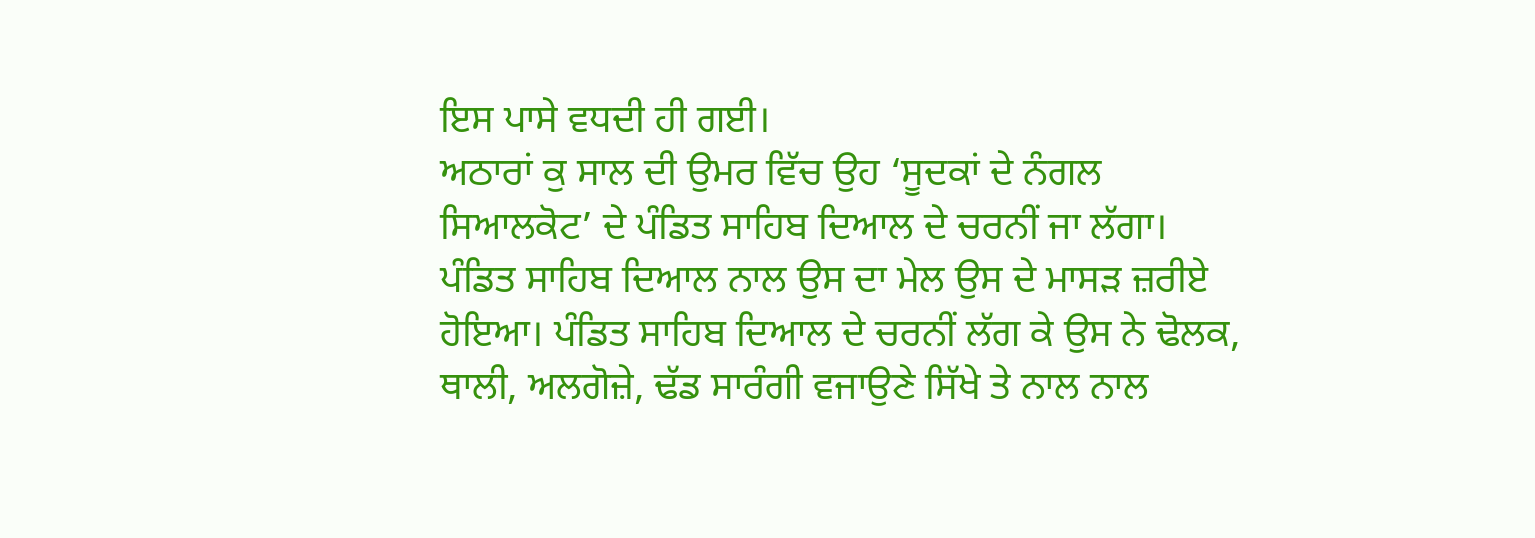ਇਸ ਪਾਸੇ ਵਧਦੀ ਹੀ ਗਈ।
ਅਠਾਰਾਂ ਕੁ ਸਾਲ ਦੀ ਉਮਰ ਵਿੱਚ ਉਹ ‘ਸੂਦਕਾਂ ਦੇ ਨੰਗਲ ਸਿਆਲਕੋਟ’ ਦੇ ਪੰਡਿਤ ਸਾਹਿਬ ਦਿਆਲ ਦੇ ਚਰਨੀਂ ਜਾ ਲੱਗਾ। ਪੰਡਿਤ ਸਾਹਿਬ ਦਿਆਲ ਨਾਲ ਉਸ ਦਾ ਮੇਲ ਉਸ ਦੇ ਮਾਸੜ ਜ਼ਰੀਏ ਹੋਇਆ। ਪੰਡਿਤ ਸਾਹਿਬ ਦਿਆਲ ਦੇ ਚਰਨੀਂ ਲੱਗ ਕੇ ਉਸ ਨੇ ਢੋਲਕ, ਥਾਲੀ, ਅਲਗੋਜ਼ੇ, ਢੱਡ ਸਾਰੰਗੀ ਵਜਾਉਣੇ ਸਿੱਖੇ ਤੇ ਨਾਲ ਨਾਲ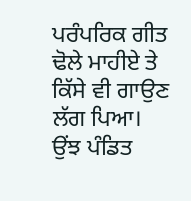ਪਰੰਪਰਿਕ ਗੀਤ ਢੋਲੇ ਮਾਹੀਏ ਤੇ ਕਿੱਸੇ ਵੀ ਗਾਉਣ ਲੱਗ ਪਿਆ। ਉਂਝ ਪੰਡਿਤ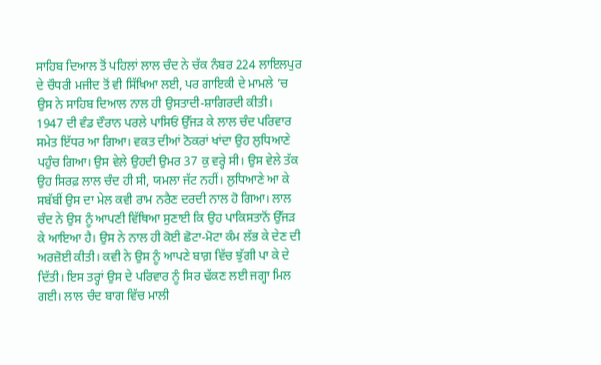ਸਾਹਿਬ ਦਿਆਲ ਤੋਂ ਪਹਿਲਾਂ ਲਾਲ ਚੰਦ ਨੇ ਚੱਕ ਨੰਬਰ 224 ਲਾਇਲਪੁਰ ਦੇ ਚੌਧਰੀ ਮਜੀਦ ਤੋਂ ਵੀ ਸਿੱਖਿਆ ਲਈ, ਪਰ ਗਾਇਕੀ ਦੇ ਮਾਮਲੇ ’ਚ ਉਸ ਨੇ ਸਾਹਿਬ ਦਿਆਲ ਨਾਲ ਹੀ ਉਸਤਾਦੀ-ਸ਼ਾਗਿਰਦੀ ਕੀਤੀ।
1947 ਦੀ ਵੰਡ ਦੌਰਾਨ ਪਰਲੇ ਪਾਸਿਓਂ ਉੱਜੜ ਕੇ ਲਾਲ ਚੰਦ ਪਰਿਵਾਰ ਸਮੇਤ ਇੱਧਰ ਆ ਗਿਆ। ਵਕਤ ਦੀਆਂ ਠੋਕਰਾਂ ਖਾਂਦਾ ਉਹ ਲੁਧਿਆਣੇ ਪਹੁੰਚ ਗਿਆ। ਉਸ ਵੇਲੇ ਉਹਦੀ ਉਮਰ 37 ਕੁ ਵਰ੍ਹੇ ਸੀ। ਉਸ ਵੇਲੇ ਤੱਕ ਉਹ ਸਿਰਫ਼ ਲਾਲ ਚੰਦ ਹੀ ਸੀ, ਯਮਲਾ ਜੱਟ ਨਹੀਂ। ਲੁਧਿਆਣੇ ਆ ਕੇ ਸਬੱਬੀਂ ਉਸ ਦਾ ਮੇਲ ਕਵੀ ਰਾਮ ਨਰੈਣ ਦਰਦੀ ਨਾਲ ਹੋ ਗਿਆ। ਲਾਲ ਚੰਦ ਨੇ ਉਸ ਨੂੰ ਆਪਣੀ ਵਿੱਥਿਆ ਸੁਣਾਈ ਕਿ ਉਹ ਪਾਕਿਸਤਾਨੋਂ ਉੱਜੜ ਕੇ ਆਇਆ ਹੈ। ਉਸ ਨੇ ਨਾਲ ਹੀ ਕੋਈ ਛੋਟਾ-ਮੋਟਾ ਕੰਮ ਲੱਭ ਕੇ ਦੇਣ ਦੀ ਅਰਜ਼ੋਈ ਕੀਤੀ। ਕਵੀ ਨੇ ਉਸ ਨੂੰ ਆਪਣੇ ਬਾਗ਼ ਵਿੱਚ ਝੁੱਗੀ ਪਾ ਕੇ ਦੇ ਦਿੱਤੀ। ਇਸ ਤਰ੍ਹਾਂ ਉਸ ਦੇ ਪਰਿਵਾਰ ਨੂੰ ਸਿਰ ਢੱਕਣ ਲਈ ਜਗ੍ਹਾ ਮਿਲ ਗਈ। ਲਾਲ ਚੰਦ ਬਾਗ ਵਿੱਚ ਮਾਲੀ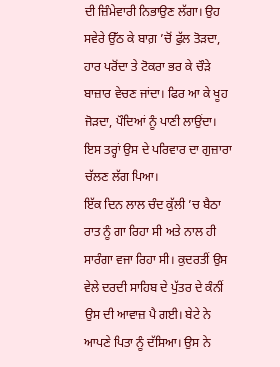ਦੀ ਜ਼ਿੰਮੇਵਾਰੀ ਨਿਭਾਉਣ ਲੱਗਾ। ਉਹ ਸਵੇਰੇ ਉੱਠ ਕੇ ਬਾਗ਼ ’ਚੋਂ ਫੁੱਲ ਤੋੜਦਾ, ਹਾਰ ਪਰੋਂਦਾ ਤੇ ਟੋਕਰਾ ਭਰ ਕੇ ਚੌੜੇ ਬਾਜ਼ਾਰ ਵੇਚਣ ਜਾਂਦਾ। ਫਿਰ ਆ ਕੇ ਖੂਹ ਜੋੜਦਾ, ਪੌਦਿਆਂ ਨੂੰ ਪਾਣੀ ਲਾਉਂਦਾ। ਇਸ ਤਰ੍ਹਾਂ ਉਸ ਦੇ ਪਰਿਵਾਰ ਦਾ ਗੁਜ਼ਾਰਾ ਚੱਲਣ ਲੱਗ ਪਿਆ।
ਇੱਕ ਦਿਨ ਲਾਲ ਚੰਦ ਕੁੱਲੀ ’ਚ ਬੈਠਾ ਰਾਤ ਨੂੰ ਗਾ ਰਿਹਾ ਸੀ ਅਤੇ ਨਾਲ ਹੀ ਸਾਰੰਗਾ ਵਜਾ ਰਿਹਾ ਸੀ। ਕੁਦਰਤੀਂ ਉਸ ਵੇਲੇ ਦਰਦੀ ਸਾਹਿਬ ਦੇ ਪੁੱਤਰ ਦੇ ਕੰਨੀਂ ਉਸ ਦੀ ਆਵਾਜ਼ ਪੈ ਗਈ। ਬੇਟੇ ਨੇ ਆਪਣੇ ਪਿਤਾ ਨੂੰ ਦੱਸਿਆ। ਉਸ ਨੇ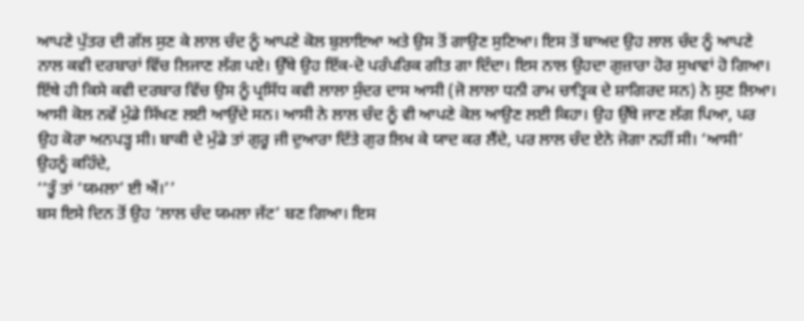ਆਪਣੇ ਪੁੱਤਰ ਦੀ ਗੱਲ ਸੁਣ ਕੇ ਲਾਲ ਚੰਦ ਨੂੰ ਆਪਣੇ ਕੋਲ ਬੁਲਾਇਆ ਅਤੇ ਉਸ ਤੋਂ ਗਾਉਣ ਸੁਣਿਆ। ਇਸ ਤੋਂ ਬਾਅਦ ਉਹ ਲਾਲ ਚੰਦ ਨੂੰ ਆਪਣੇ ਨਾਲ ਕਵੀ ਦਰਬਾਰਾਂ ਵਿੱਚ ਲਿਜਾਣ ਲੱਗ ਪਏ। ਉੱਥੇ ਉਹ ਇੱਕ-ਦੋ ਪਰੰਪਰਿਕ ਗੀਤ ਗਾ ਦਿੰਦਾ। ਇਸ ਨਾਲ ਉਹਦਾ ਗੁਜ਼ਾਰਾ ਹੋਰ ਸੁਖਾਵਾਂ ਹੋ ਗਿਆ।
ਇੱਥੇ ਹੀ ਕਿਸੇ ਕਵੀ ਦਰਬਾਰ ਵਿੱਚ ਉਸ ਨੂੰ ਪ੍ਰਸਿੱਧ ਕਵੀ ਲਾਲਾ ਸੁੰਦਰ ਦਾਸ ਆਸੀ (ਜੋ ਲਾਲਾ ਧਨੀ ਰਾਮ ਚਾਤ੍ਰਿਕ ਦੇ ਸ਼ਾਗਿਰਦ ਸਨ) ਨੇ ਸੁਣ ਲਿਆ। ਆਸੀ ਕੋਲ ਨਵੇਂ ਮੁੰਡੇ ਸਿੱਖਣ ਲਈ ਆਉਂਦੇ ਸਨ। ਆਸੀ ਨੇ ਲਾਲ ਚੰਦ ਨੂੰ ਵੀ ਆਪਣੇ ਕੋਲ ਆਉਣ ਲਈ ਕਿਹਾ। ਉਹ ਉੱਥੇ ਜਾਣ ਲੱਗ ਪਿਆ, ਪਰ ਉਹ ਕੋਰਾ ਅਨਪੜ੍ਹ ਸੀ। ਬਾਕੀ ਦੇ ਮੁੰਡੇ ਤਾਂ ਗੁਰੂ ਜੀ ਦੁਆਰਾ ਦਿੱਤੇ ਗੁਰ ਲਿਖ ਕੇ ਯਾਦ ਕਰ ਲੈਂਦੇ, ਪਰ ਲਾਲ ਚੰਦ ਏਨੇ ਜੋਗਾ ਨਹੀਂ ਸੀ। ‘ਆਸੀ’ ਉਹਨੂੰ ਕਹਿੰਦੇ,
‘‘ਤੂੰ ਤਾਂ ‘ਯਮਲਾ’ ਈ ਐਂ।’’
ਬਸ ਇਸੇ ਦਿਨ ਤੋਂ ਉਹ ‘ਲਾਲ ਚੰਦ ਯਮਲਾ ਜੱਟ’ ਬਣ ਗਿਆ। ਇਸ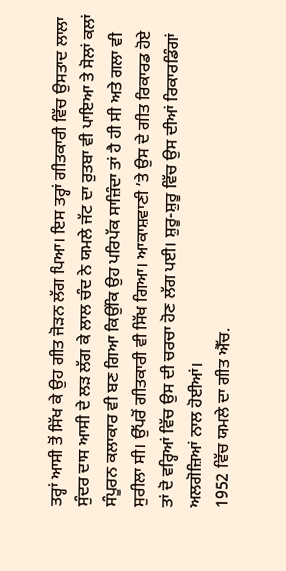ਤਰ੍ਹਾਂ ਆਸੀ ਤੋਂ ਸਿੱਖ ਕੇ ਉਹ ਗੀਤ ਜੋੜਨ ਲੱਗ ਪਿਆ। ਇਸ ਤਰ੍ਹਾਂ ਗੀਤਕਾਰੀ ਵਿੱਚ ਉਸਤਾਦ ਲਾਲਾ ਸੁੰਦਰ ਦਾਸ ਆਸੀ ਦੇ ਲੜ ਲੱਗ ਕੇ ਲਾਲ ਚੰਦ ਨੇ ਯਮਲੇ ਜੱਟ ਦਾ ਰੁਤਬਾ ਵੀ ਪਾਇਆ ਤੇ ਸੋਲਾਂ ਕਲਾਂ ਸੰਪੂਰਨ ਕਲਾਕਾਰ ਵੀ ਬਣ ਗਿਆ ਕਿਉਂਕਿ ਉਹ ਪਰਿਪੱਕ ਸਾਜ਼ਿੰਦਾ ਤਾਂ ਹੈ ਹੀ ਸੀ ਅਤੇ ਗਲਾ ਵੀ ਸੁਰੀਲਾ ਸੀ। ਉੱਪਰੋਂ ਗੀਤਕਾਰੀ ਵੀ ਸਿੱਖ ਗਿਆ। ਆਕਾਸ਼ਵਾਣੀ ’ਤੇ ਉਸ ਦੇ ਗੀਤ ਰਿਕਾਰਡ ਹੋਏ ਤਾਂ ਦੋ ਵਰ੍ਹਿਆਂ ਵਿੱਚ ਉਸ ਦੀ ਚਰਚਾ ਹੋਣ ਲੱਗ ਪਈ। ਸ਼ੁਰੂ-ਸ਼ੁਰੂ ਵਿੱਚ ਉਸ ਦੀਆਂ ਰਿਕਾਰਡਿੰਗਾਂ ਅਲਗੋਜ਼ਿਆਂ ਨਾਲ ਹੋਈਆਂ।
1952 ਵਿੱਚ ਯਮਲੇ ਦਾ ਗੀਤ ਐੱਚ.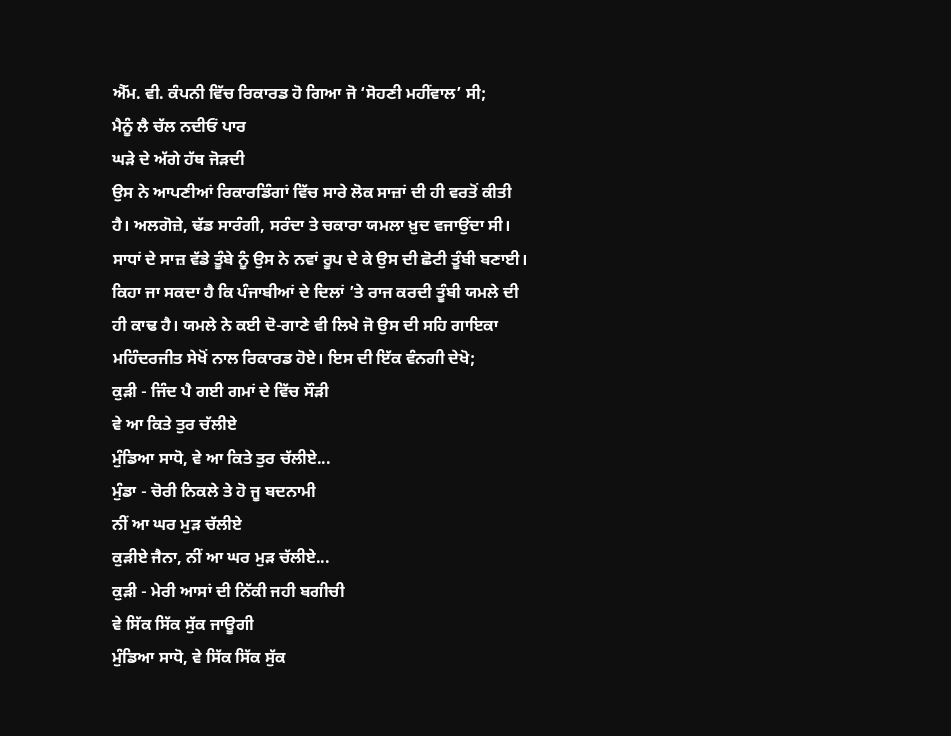ਐੱਮ. ਵੀ. ਕੰਪਨੀ ਵਿੱਚ ਰਿਕਾਰਡ ਹੋ ਗਿਆ ਜੋ ‘ਸੋਹਣੀ ਮਹੀਂਵਾਲ’ ਸੀ;
ਮੈਨੂੰ ਲੈ ਚੱਲ ਨਦੀਓਂ ਪਾਰ
ਘੜੇ ਦੇ ਅੱਗੇ ਹੱਥ ਜੋੜਦੀ
ਉਸ ਨੇ ਆਪਣੀਆਂ ਰਿਕਾਰਡਿੰਗਾਂ ਵਿੱਚ ਸਾਰੇ ਲੋਕ ਸਾਜ਼ਾਂ ਦੀ ਹੀ ਵਰਤੋਂ ਕੀਤੀ ਹੈ। ਅਲਗੋਜ਼ੇ, ਢੱਡ ਸਾਰੰਗੀ, ਸਰੰਦਾ ਤੇ ਚਕਾਰਾ ਯਮਲਾ ਖ਼ੁਦ ਵਜਾਉਂਦਾ ਸੀ। ਸਾਧਾਂ ਦੇ ਸਾਜ਼ ਵੱਡੇ ਤੂੰਬੇ ਨੂੰ ਉਸ ਨੇ ਨਵਾਂ ਰੂਪ ਦੇ ਕੇ ਉਸ ਦੀ ਛੋਟੀ ਤੂੰਬੀ ਬਣਾਈ। ਕਿਹਾ ਜਾ ਸਕਦਾ ਹੈ ਕਿ ਪੰਜਾਬੀਆਂ ਦੇ ਦਿਲਾਂ ’ਤੇ ਰਾਜ ਕਰਦੀ ਤੂੰਬੀ ਯਮਲੇ ਦੀ ਹੀ ਕਾਢ ਹੈ। ਯਮਲੇ ਨੇ ਕਈ ਦੋ-ਗਾਣੇ ਵੀ ਲਿਖੇ ਜੋ ਉਸ ਦੀ ਸਹਿ ਗਾਇਕਾ ਮਹਿੰਦਰਜੀਤ ਸੇਖੋਂ ਨਾਲ ਰਿਕਾਰਡ ਹੋਏ। ਇਸ ਦੀ ਇੱਕ ਵੰਨਗੀ ਦੇਖੋ;
ਕੁੜੀ - ਜਿੰਦ ਪੈ ਗਈ ਗਮਾਂ ਦੇ ਵਿੱਚ ਸੌੜੀ
ਵੇ ਆ ਕਿਤੇ ਤੁਰ ਚੱਲੀਏ
ਮੁੰਡਿਆ ਸਾਧੋ, ਵੇ ਆ ਕਿਤੇ ਤੁਰ ਚੱਲੀਏ...
ਮੁੰਡਾ - ਚੋਰੀ ਨਿਕਲੇ ਤੇ ਹੋ ਜੂ ਬਦਨਾਮੀ
ਨੀਂ ਆ ਘਰ ਮੁੜ ਚੱਲੀਏ
ਕੁੜੀਏ ਜੈਨਾ, ਨੀਂ ਆ ਘਰ ਮੁੜ ਚੱਲੀਏ...
ਕੁੜੀ - ਮੇਰੀ ਆਸਾਂ ਦੀ ਨਿੱਕੀ ਜਹੀ ਬਗੀਚੀ
ਵੇ ਸਿੱਕ ਸਿੱਕ ਸੁੱਕ ਜਾਊਗੀ
ਮੁੰਡਿਆ ਸਾਧੋ, ਵੇ ਸਿੱਕ ਸਿੱਕ ਸੁੱਕ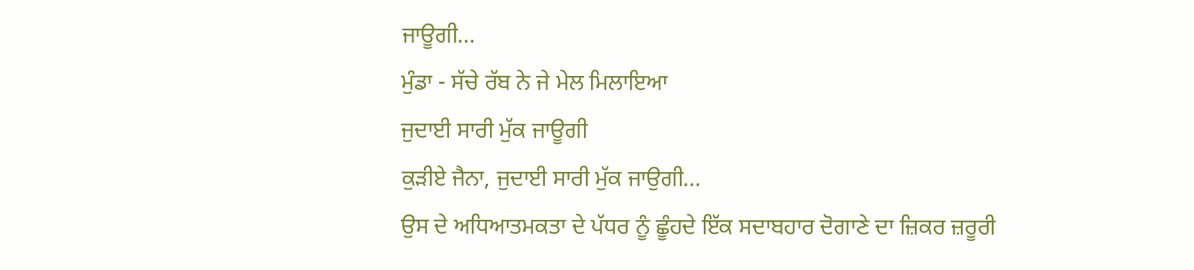ਜਾਊਗੀ...
ਮੁੰਡਾ - ਸੱਚੇ ਰੱਬ ਨੇ ਜੇ ਮੇਲ ਮਿਲਾਇਆ
ਜੁਦਾਈ ਸਾਰੀ ਮੁੱਕ ਜਾਊਗੀ
ਕੁੜੀਏ ਜੈਨਾ, ਜੁਦਾਈ ਸਾਰੀ ਮੁੱਕ ਜਾਉਗੀ...
ਉਸ ਦੇ ਅਧਿਆਤਮਕਤਾ ਦੇ ਪੱਧਰ ਨੂੰ ਛੂੰਹਦੇ ਇੱਕ ਸਦਾਬਹਾਰ ਦੋਗਾਣੇ ਦਾ ਜ਼ਿਕਰ ਜ਼ਰੂਰੀ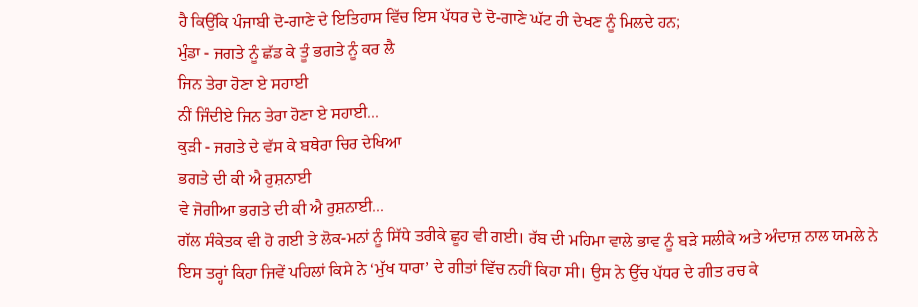ਹੈ ਕਿਉਂਕਿ ਪੰਜਾਬੀ ਦੋ-ਗਾਣੇ ਦੇ ਇਤਿਹਾਸ ਵਿੱਚ ਇਸ ਪੱਧਰ ਦੇ ਦੋ-ਗਾਣੇ ਘੱਟ ਹੀ ਦੇਖਣ ਨੂੰ ਮਿਲਦੇ ਹਨ;
ਮੁੰਡਾ - ਜਗਤੇ ਨੂੰ ਛੱਡ ਕੇ ਤੂੰ ਭਗਤੇ ਨੂੰ ਕਰ ਲੈ
ਜਿਨ ਤੇਰਾ ਹੋਣਾ ਏ ਸਹਾਈ
ਨੀਂ ਜਿੰਦੀਏ ਜਿਨ ਤੇਰਾ ਹੋਣਾ ਏ ਸਹਾਈ...
ਕੁੜੀ - ਜਗਤੇ ਦੇ ਵੱਸ ਕੇ ਬਥੇਰਾ ਚਿਰ ਦੇਖਿਆ
ਭਗਤੇ ਦੀ ਕੀ ਐ ਰੁਸ਼ਨਾਈ
ਵੇ ਜੋਗੀਆ ਭਗਤੇ ਦੀ ਕੀ ਐ ਰੁਸ਼ਨਾਈ...
ਗੱਲ ਸੰਕੇਤਕ ਵੀ ਹੋ ਗਈ ਤੇ ਲੋਕ-ਮਨਾਂ ਨੂੰ ਸਿੱਧੇ ਤਰੀਕੇ ਛੂਹ ਵੀ ਗਈ। ਰੱਬ ਦੀ ਮਹਿਮਾ ਵਾਲੇ ਭਾਵ ਨੂੰ ਬੜੇ ਸਲੀਕੇ ਅਤੇ ਅੰਦਾਜ਼ ਨਾਲ ਯਮਲੇ ਨੇ ਇਸ ਤਰ੍ਹਾਂ ਕਿਹਾ ਜਿਵੇਂ ਪਹਿਲਾਂ ਕਿਸੇ ਨੇ ‘ਮੁੱਖ ਧਾਰਾ’ ਦੇ ਗੀਤਾਂ ਵਿੱਚ ਨਹੀਂ ਕਿਹਾ ਸੀ। ਉਸ ਨੇ ਉੱਚ ਪੱਧਰ ਦੇ ਗੀਤ ਰਚ ਕੇ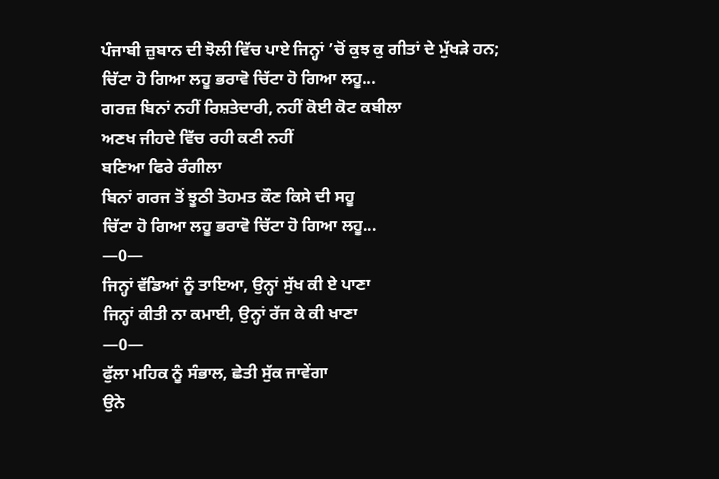ਪੰਜਾਬੀ ਜ਼ੁਬਾਨ ਦੀ ਝੋਲੀ ਵਿੱਚ ਪਾਏ ਜਿਨ੍ਹਾਂ ’ਚੋਂ ਕੁਝ ਕੁ ਗੀਤਾਂ ਦੇ ਮੁੱਖੜੇ ਹਨ;
ਚਿੱਟਾ ਹੋ ਗਿਆ ਲਹੂ ਭਰਾਵੋ ਚਿੱਟਾ ਹੋ ਗਿਆ ਲਹੂ...
ਗਰਜ਼ ਬਿਨਾਂ ਨਹੀਂ ਰਿਸ਼ਤੇਦਾਰੀ, ਨਹੀਂ ਕੋਈ ਕੋਟ ਕਬੀਲਾ
ਅਣਖ ਜੀਹਦੇ ਵਿੱਚ ਰਹੀ ਕਣੀ ਨਹੀਂ
ਬਣਿਆ ਫਿਰੇ ਰੰਗੀਲਾ
ਬਿਨਾਂ ਗਰਜ ਤੋਂ ਝੂਠੀ ਤੋਹਮਤ ਕੌਣ ਕਿਸੇ ਦੀ ਸਹੂ
ਚਿੱਟਾ ਹੋ ਗਿਆ ਲਹੂ ਭਰਾਵੋ ਚਿੱਟਾ ਹੋ ਗਿਆ ਲਹੂ...
—0—
ਜਿਨ੍ਹਾਂ ਵੱਡਿਆਂ ਨੂੰ ਤਾਇਆ, ਉਨ੍ਹਾਂ ਸੁੱਖ ਕੀ ਏ ਪਾਣਾ
ਜਿਨ੍ਹਾਂ ਕੀਤੀ ਨਾ ਕਮਾਈ, ਉਨ੍ਹਾਂ ਰੱਜ ਕੇ ਕੀ ਖਾਣਾ
—0—
ਫੁੱਲਾ ਮਹਿਕ ਨੂੰ ਸੰਭਾਲ, ਛੇਤੀ ਸੁੱਕ ਜਾਵੇਂਗਾ
ਉਨੇ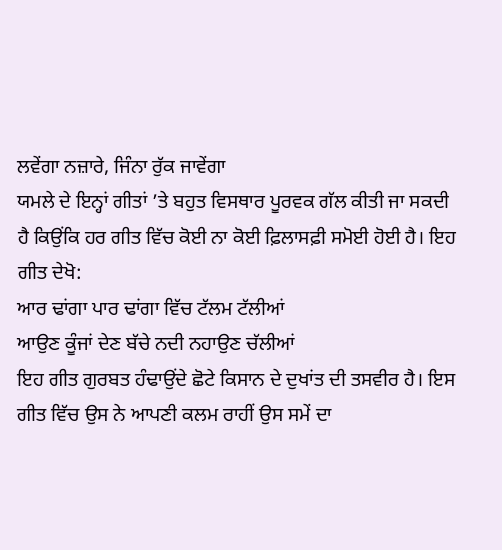ਲਵੇਂਗਾ ਨਜ਼ਾਰੇ, ਜਿੰਨਾ ਰੁੱਕ ਜਾਵੇਂਗਾ
ਯਮਲੇ ਦੇ ਇਨ੍ਹਾਂ ਗੀਤਾਂ ’ਤੇ ਬਹੁਤ ਵਿਸਥਾਰ ਪੂਰਵਕ ਗੱਲ ਕੀਤੀ ਜਾ ਸਕਦੀ ਹੈ ਕਿਉਂਕਿ ਹਰ ਗੀਤ ਵਿੱਚ ਕੋਈ ਨਾ ਕੋਈ ਫ਼ਿਲਾਸਫ਼ੀ ਸਮੋਈ ਹੋਈ ਹੈ। ਇਹ ਗੀਤ ਦੇਖੋ:
ਆਰ ਢਾਂਗਾ ਪਾਰ ਢਾਂਗਾ ਵਿੱਚ ਟੱਲਮ ਟੱਲੀਆਂ
ਆਉਣ ਕੂੰਜਾਂ ਦੇਣ ਬੱਚੇ ਨਦੀ ਨਹਾਉਣ ਚੱਲੀਆਂ
ਇਹ ਗੀਤ ਗੁਰਬਤ ਹੰਢਾਉਂਦੇ ਛੋਟੇ ਕਿਸਾਨ ਦੇ ਦੁਖਾਂਤ ਦੀ ਤਸਵੀਰ ਹੈ। ਇਸ ਗੀਤ ਵਿੱਚ ਉਸ ਨੇ ਆਪਣੀ ਕਲਮ ਰਾਹੀਂ ਉਸ ਸਮੇਂ ਦਾ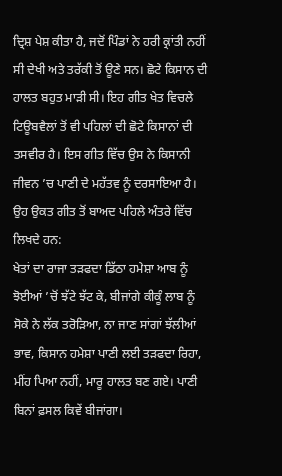ਦ੍ਰਿਸ਼ ਪੇਸ਼ ਕੀਤਾ ਹੈ, ਜਦੋਂ ਪਿੰਡਾਂ ਨੇ ਹਰੀ ਕ੍ਰਾਂਤੀ ਨਹੀਂ ਸੀ ਦੇਖੀ ਅਤੇ ਤਰੱਕੀ ਤੋਂ ਊਣੇ ਸਨ। ਛੋਟੇ ਕਿਸਾਨ ਦੀ ਹਾਲਤ ਬਹੁਤ ਮਾੜੀ ਸੀ। ਇਹ ਗੀਤ ਖੇਤ ਵਿਚਲੇ ਟਿਊਬਵੈਲਾਂ ਤੋਂ ਵੀ ਪਹਿਲਾਂ ਦੀ ਛੋਟੇ ਕਿਸਾਨਾਂ ਦੀ ਤਸਵੀਰ ਹੈ। ਇਸ ਗੀਤ ਵਿੱਚ ਉਸ ਨੇ ਕਿਸਾਨੀ ਜੀਵਨ ’ਚ ਪਾਣੀ ਦੇ ਮਹੱਤਵ ਨੂੰ ਦਰਸਾਇਆ ਹੈ।
ਉਹ ਉਕਤ ਗੀਤ ਤੋਂ ਬਾਅਦ ਪਹਿਲੇ ਅੰਤਰੇ ਵਿੱਚ ਲਿਖਦੇ ਹਨ:
ਖੇਤਾਂ ਦਾ ਰਾਜਾ ਤੜਫਦਾ ਡਿੱਠਾ ਹਮੇਸ਼ਾ ਆਬ ਨੂੰ
ਝੋਈਆਂ ’ਚੋਂ ਝੱਟੇ ਝੱਟ ਕੇ, ਬੀਜਾਂਗੇ ਕੀਕੂੰ ਲਾਬ ਨੂੰ
ਸੋਕੇ ਨੇ ਲੱਕ ਤਰੋੜਿਆ, ਨਾ ਜਾਣ ਸਾਂਗਾਂ ਝੱਲੀਆਂ
ਭਾਵ, ਕਿਸਾਨ ਹਮੇਸ਼ਾ ਪਾਣੀ ਲਈ ਤੜਫਦਾ ਰਿਹਾ, ਮੀਂਹ ਪਿਆ ਨਹੀਂ, ਮਾਰੂ ਹਾਲਤ ਬਣ ਗਏ। ਪਾਣੀ ਬਿਨਾਂ ਫ਼ਸਲ ਕਿਵੇਂ ਬੀਜਾਂਗਾ।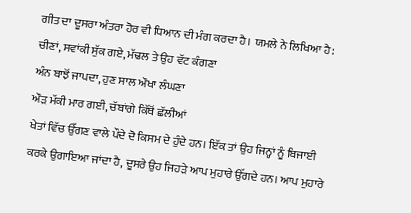ਗੀਤ ਦਾ ਦੂਸਰਾ ਅੰਤਰਾ ਹੋਰ ਵੀ ਧਿਆਨ ਦੀ ਮੰਗ ਕਰਦਾ ਹੈ। ਯਮਲੇ ਨੇ ਲਿਖਿਆ ਹੈ:
ਚੀਣਾਂ, ਸਵਾਂਕੀ ਸੁੱਕ ਗਏ, ਮੱਢਲ ਤੇ ਉਹ ਵੱਟ ਕੰਗਣਾ
ਅੰਨ ਬਾਝੋਂ ਜਾਪਦਾ, ਹੁਣ ਸਾਲ ਔਖਾ ਲੰਘਣਾ
ਔੜ ਮੱਕੀ ਮਾਰ ਗਈ, ਚੱਬਾਂਗੇ ਕਿੱਥੋਂ ਛੱਲੀਆਂ
ਖੇਤਾਂ ਵਿੱਚ ਉੱਗਣ ਵਾਲੇ ਪੌਦੇ ਦੋ ਕਿਸਮ ਦੇ ਹੁੰਦੇ ਹਨ। ਇੱਕ ਤਾਂ ਉਹ ਜਿਨ੍ਹਾਂ ਨੂੰ ਬਿਜਾਈ ਕਰਕੇ ਉਗਾਇਆ ਜਾਂਦਾ ਹੈ, ਦੂਸਰੇ ਉਹ ਜਿਹੜੇ ਆਪ ਮੁਹਾਰੇ ਉੱਗਦੇ ਹਨ। ਆਪ ਮੁਹਾਰੇ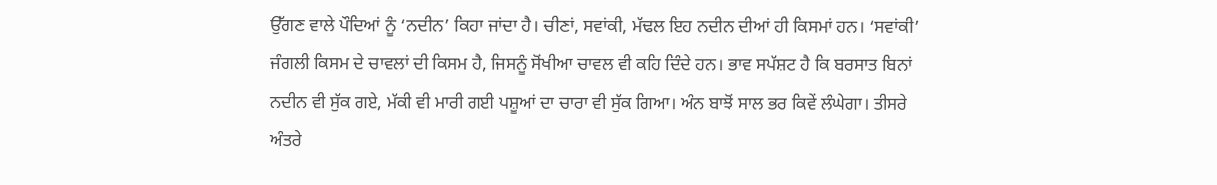ਉੱਗਣ ਵਾਲੇ ਪੌਦਿਆਂ ਨੂੰ ‘ਨਦੀਨ’ ਕਿਹਾ ਜਾਂਦਾ ਹੈ। ਚੀਣਾਂ, ਸਵਾਂਕੀ, ਮੱਢਲ ਇਹ ਨਦੀਨ ਦੀਆਂ ਹੀ ਕਿਸਮਾਂ ਹਨ। ‘ਸਵਾਂਕੀ’ ਜੰਗਲੀ ਕਿਸਮ ਦੇ ਚਾਵਲਾਂ ਦੀ ਕਿਸਮ ਹੈ, ਜਿਸਨੂੰ ਸੋਂਖੀਆ ਚਾਵਲ ਵੀ ਕਹਿ ਦਿੰਦੇ ਹਨ। ਭਾਵ ਸਪੱਸ਼ਟ ਹੈ ਕਿ ਬਰਸਾਤ ਬਿਨਾਂ ਨਦੀਨ ਵੀ ਸੁੱਕ ਗਏ, ਮੱਕੀ ਵੀ ਮਾਰੀ ਗਈ ਪਸ਼ੂਆਂ ਦਾ ਚਾਰਾ ਵੀ ਸੁੱਕ ਗਿਆ। ਅੰਨ ਬਾਝੋਂ ਸਾਲ ਭਰ ਕਿਵੇਂ ਲੰਘੇਗਾ। ਤੀਸਰੇ ਅੰਤਰੇ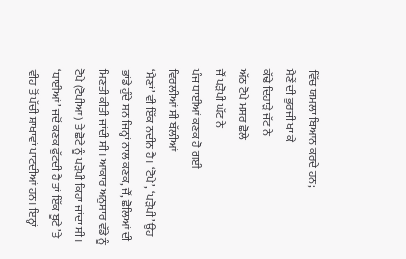ਵਿੱਚ ਯਮਲਾ ਬਿਆਨ ਕਰਦੇ ਹਨ;
ਮੈਣੇਂ ਦੀ ਭੁਰਜੀ ਖਾ ਕੇ
ਕੱਢੇ ਦਿਹਾੜੇ ਜੱਟ ਨੇ
ਅੱਠ ਟੋਪੇ ਮਸਰ ਛੋਲੇ
ਜੌਂ ਪੜੋਪੀ ਘੱਟ ਨੇ
ਪੰਜ ਧਾਈਆਂ ਕਣਕ ਹੋ ਗਈ
ਵਿਰਲੀਆਂ ਸੀ ਬੱਲੀਆਂ
‘ਮੈਣਾਂ’ ਵੀ ਇੱਕ ਨਦੀਨ ਹੈ। ‘ਟੋਪੇ’, ‘ਪੜੋਪੀ’ ਉਹ ਭਾਂਡੇ ਹੁੰਦੇ ਸਨ ਜਿਨ੍ਹਾਂ ਨਾਲ ਕਣਕ, ਜੌਂ, ਛੋਲਿਆਂ ਦੀ ਮਿਣਤੀ ਕੀਤੀ ਜਾਂਦੀ ਸੀ। ਆਕਾਰ ਅਨੁਸਾਰ ਵੱਡੇ ਨੂੰ ਟੋਪੇ (ਟੋਪੀਆ) ਤੇ ਛੋਟੇ ਨੂੰ ਪੜੋਪੀ ਕਿਹਾ ਜਾਂਦਾ ਸੀ। ‘ਧਾਈਆਂ’ ਜਦੋਂ ਕਣਕ ਫੁੱਟਦੀ ਹੈ ਤਾਂ ਇੱਕ ਬੂਟੇ ’ਤੇ ਵੀਹ ਤੋਂ ਪੱਚੀ ਸ਼ਾਖਾਵਾਂ ਪਾਟਦੀਆਂ ਹਨ। ਇਨ੍ਹਾਂ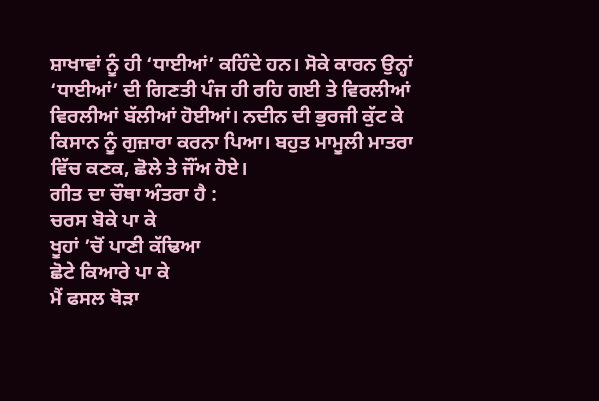ਸ਼ਾਖਾਵਾਂ ਨੂੰ ਹੀ ‘ਧਾਈਆਂ’ ਕਹਿੰਦੇ ਹਨ। ਸੋਕੇ ਕਾਰਨ ਉਨ੍ਹਾਂ ‘ਧਾਈਆਂ’ ਦੀ ਗਿਣਤੀ ਪੰਜ ਹੀ ਰਹਿ ਗਈ ਤੇ ਵਿਰਲੀਆਂ ਵਿਰਲੀਆਂ ਬੱਲੀਆਂ ਹੋਈਆਂ। ਨਦੀਨ ਦੀ ਭੁਰਜੀ ਕੁੱਟ ਕੇ ਕਿਸਾਨ ਨੂੰ ਗੁਜ਼ਾਰਾ ਕਰਨਾ ਪਿਆ। ਬਹੁਤ ਮਾਮੂਲੀ ਮਾਤਰਾ ਵਿੱਚ ਕਣਕ, ਛੋਲੇ ਤੇ ਜੌਂਅ ਹੋਏ।
ਗੀਤ ਦਾ ਚੌਥਾ ਅੰਤਰਾ ਹੈ :
ਚਰਸ ਬੋਕੇ ਪਾ ਕੇ
ਖੂਹਾਂ ’ਚੋਂ ਪਾਣੀ ਕੱਢਿਆ
ਛੋਟੇ ਕਿਆਰੇ ਪਾ ਕੇ
ਮੈਂ ਫਸਲ ਥੋੜਾ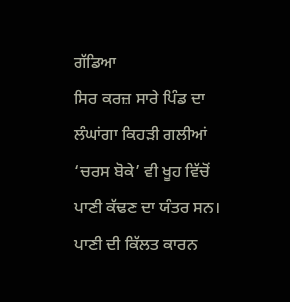ਗੱਡਿਆ
ਸਿਰ ਕਰਜ਼ ਸਾਰੇ ਪਿੰਡ ਦਾ
ਲੰਘਾਂਗਾ ਕਿਹੜੀ ਗਲੀਆਂ
‘ਚਰਸ ਬੋਕੇ’ ਵੀ ਖੂਹ ਵਿੱਚੋਂ ਪਾਣੀ ਕੱਢਣ ਦਾ ਯੰਤਰ ਸਨ। ਪਾਣੀ ਦੀ ਕਿੱਲਤ ਕਾਰਨ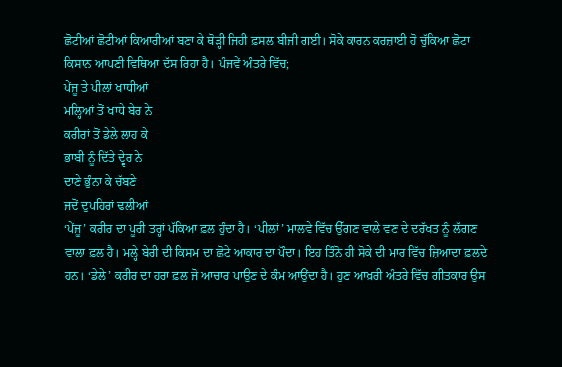ਛੋਟੀਆਂ ਛੋਟੀਆਂ ਕਿਆਰੀਆਂ ਬਣਾ ਕੇ ਥੋੜ੍ਹੀ ਜਿਹੀ ਫ਼ਸਲ ਬੀਜੀ ਗਈ। ਸੋਕੇ ਕਾਰਨ ਕਰਜ਼ਾਈ ਹੋ ਚੁੱਕਿਆ ਛੋਟਾ ਕਿਸਾਨ ਆਪਣੀ ਵਿਥਿਆ ਦੱਸ ਰਿਹਾ ਹੈ। ਪੰਜਵੇਂ ਅੰਤਰੇ ਵਿੱਚ;
ਪੇਂਜੂ ਤੇ ਪੀਲਾਂ ਖਾਧੀਆਂ
ਮਲ੍ਹਿਆਂ ਤੋਂ ਖਾਧੇ ਬੇਰ ਨੇ
ਕਰੀਰਾਂ ਤੋਂ ਡੇਲੇ ਲਾਹ ਕੇ
ਭਾਬੀ ਨੂੰ ਦਿੱਤੇ ਦ੍ਵੇਰ ਨੇ
ਦਾਣੇ ਭੁੰਨਾ ਕੇ ਚੱਬਣੇ
ਜਦੋਂ ਦੁਪਹਿਰਾਂ ਢਲੀਆਂ
‘ਪੇਂਜੂ’ ਕਰੀਰ ਦਾ ਪੂਰੀ ਤਰ੍ਹਾਂ ਪੱਕਿਆ ਫ਼ਲ ਹੁੰਦਾ ਹੈ। ‘ਪੀਲਾਂ’ ਮਾਲਵੇ ਵਿੱਚ ਉੱਗਣ ਵਾਲੇ ਵਣ ਦੇ ਦਰੱਖਤ ਨੂੰ ਲੱਗਣ ਵਾਲਾ ਫ਼ਲ ਹੈ। ਮਲ੍ਹੇ ਬੇਰੀ ਦੀ ਕਿਸਮ ਦਾ ਛੋਟੇ ਆਕਾਰ ਦਾ ਪੌਦਾ। ਇਹ ਤਿੰਨੋ ਹੀ ਸੋਕੇ ਦੀ ਮਾਰ ਵਿੱਚ ਜ਼ਿਆਦਾ ਫ਼ਲਦੇ ਹਨ। ‘ਡੇਲੇ’ ਕਰੀਰ ਦਾ ਹਰਾ ਫ਼ਲ ਜੋ ਆਚਾਰ ਪਾਉਣ ਦੇ ਕੰਮ ਆਉਂਦਾ ਹੈ। ਹੁਣ ਆਖ਼ਰੀ ਅੰਤਰੇ ਵਿੱਚ ਗੀਤਕਾਰ ਉਸ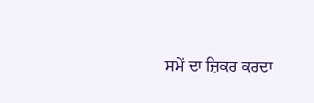ਸਮੇਂ ਦਾ ਜ਼ਿਕਰ ਕਰਦਾ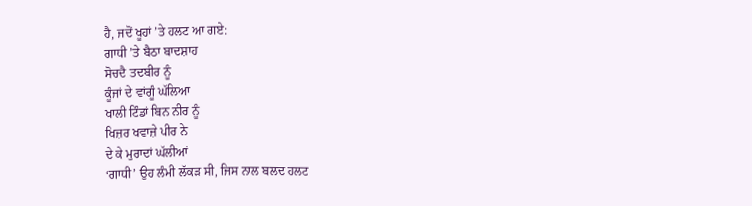ਹੈ, ਜਦੋਂ ਖੂਹਾਂ ’ਤੇ ਹਲਟ ਆ ਗਏ:
ਗਾਧੀ ’ਤੇ ਬੈਠਾ ਬਾਦਸ਼ਾਹ
ਸੋਚਦੈ ਤਦਬੀਰ ਨੂੰ
ਕੂੰਜਾਂ ਦੇ ਵਾਂਗੂੰ ਘੱਲਿਆ
ਖਾਲੀ ਟਿੰਡਾਂ ਬਿਨ ਨੀਰ ਨੂੰ
ਖਿਜ਼ਰ ਖਵਾਜ਼ੇ ਪੀਰ ਨੇ
ਦੇ ਕੇ ਮੁਰਾਦਾਂ ਘੱਲੀਆਂ
‘ਗਾਧੀ’ ਉਹ ਲੰਮੀ ਲੱਕੜ ਸੀ, ਜਿਸ ਨਾਲ ਬਲਦ ਹਲਟ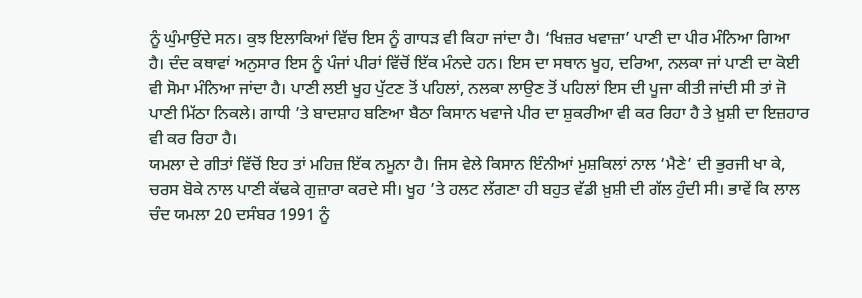ਨੂੰ ਘੁੰਮਾਉਂਦੇ ਸਨ। ਕੁਝ ਇਲਾਕਿਆਂ ਵਿੱਚ ਇਸ ਨੂੰ ਗਾਧੜ ਵੀ ਕਿਹਾ ਜਾਂਦਾ ਹੈ। ‘ਖਿਜ਼ਰ ਖਵਾਜ਼ਾ’ ਪਾਣੀ ਦਾ ਪੀਰ ਮੰਨਿਆ ਗਿਆ ਹੈ। ਦੰਦ ਕਥਾਵਾਂ ਅਨੁਸਾਰ ਇਸ ਨੂੰ ਪੰਜਾਂ ਪੀਰਾਂ ਵਿੱਚੋਂ ਇੱਕ ਮੰਨਦੇ ਹਨ। ਇਸ ਦਾ ਸਥਾਨ ਖੂਹ, ਦਰਿਆ, ਨਲਕਾ ਜਾਂ ਪਾਣੀ ਦਾ ਕੋਈ ਵੀ ਸੋਮਾ ਮੰਨਿਆ ਜਾਂਦਾ ਹੈ। ਪਾਣੀ ਲਈ ਖੂਹ ਪੁੱਟਣ ਤੋਂ ਪਹਿਲਾਂ, ਨਲਕਾ ਲਾਉਣ ਤੋਂ ਪਹਿਲਾਂ ਇਸ ਦੀ ਪੂਜਾ ਕੀਤੀ ਜਾਂਦੀ ਸੀ ਤਾਂ ਜੋ ਪਾਣੀ ਮਿੱਠਾ ਨਿਕਲੇ। ਗਾਧੀ ’ਤੇ ਬਾਦਸ਼ਾਹ ਬਣਿਆ ਬੈਠਾ ਕਿਸਾਨ ਖਵਾਜੇ ਪੀਰ ਦਾ ਸ਼ੁਕਰੀਆ ਵੀ ਕਰ ਰਿਹਾ ਹੈ ਤੇ ਖ਼ੁਸ਼ੀ ਦਾ ਇਜ਼ਹਾਰ ਵੀ ਕਰ ਰਿਹਾ ਹੈ।
ਯਮਲਾ ਦੇ ਗੀਤਾਂ ਵਿੱਚੋਂ ਇਹ ਤਾਂ ਮਹਿਜ਼ ਇੱਕ ਨਮੂਨਾ ਹੈ। ਜਿਸ ਵੇਲੇ ਕਿਸਾਨ ਇੰਨੀਆਂ ਮੁਸ਼ਕਿਲਾਂ ਨਾਲ ‘ਮੈਣੇ’ ਦੀ ਭੁਰਜੀ ਖਾ ਕੇ, ਚਰਸ ਬੋਕੇ ਨਾਲ ਪਾਣੀ ਕੱਢਕੇ ਗੁਜ਼ਾਰਾ ਕਰਦੇ ਸੀ। ਖੂਹ ’ਤੇ ਹਲਟ ਲੱਗਣਾ ਹੀ ਬਹੁਤ ਵੱਡੀ ਖ਼ੁਸ਼ੀ ਦੀ ਗੱਲ ਹੁੰਦੀ ਸੀ। ਭਾਵੇਂ ਕਿ ਲਾਲ ਚੰਦ ਯਮਲਾ 20 ਦਸੰਬਰ 1991 ਨੂੰ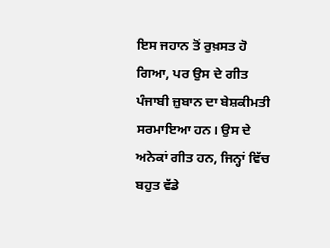ਇਸ ਜਹਾਨ ਤੋਂ ਰੁਖ਼ਸਤ ਹੋ ਗਿਆ, ਪਰ ਉਸ ਦੇ ਗੀਤ ਪੰਜਾਬੀ ਜ਼ੁਬਾਨ ਦਾ ਬੇਸ਼ਕੀਮਤੀ ਸਰਮਾਇਆ ਹਨ। ਉਸ ਦੇ ਅਨੇਕਾਂ ਗੀਤ ਹਨ, ਜਿਨ੍ਹਾਂ ਵਿੱਚ ਬਹੁਤ ਵੱਡੇ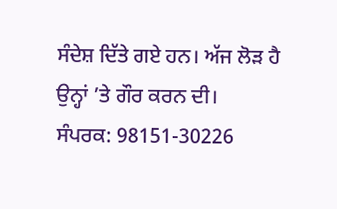ਸੰਦੇਸ਼ ਦਿੱਤੇ ਗਏ ਹਨ। ਅੱਜ ਲੋੜ ਹੈ ਉਨ੍ਹਾਂ ’ਤੇ ਗੌਰ ਕਰਨ ਦੀ।
ਸੰਪਰਕ: 98151-30226